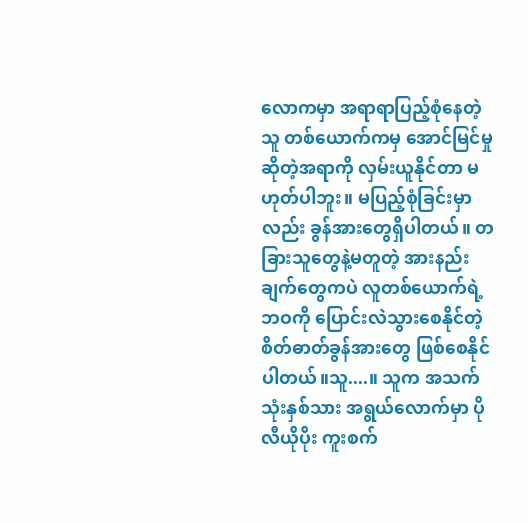လောကမှာ အရာရာပြည့်စုံနေတဲ့သူ တစ်ယောက်ကမှ အောင်မြင်မှုဆိုတဲ့အရာကို လှမ်းယူနိုင်တာ မဟုတ်ပါဘူး။ မပြည့်စုံခြင်းမှာလည်း ခွန်အားတွေရှိပါတယ်။ တခြားသူတွေနဲ့မတူတဲ့ အားနည်းချက်တွေကပဲ လူတစ်ယောက်ရဲ့ဘဝကို ပြောင်းလဲသွားစေနိုင်တဲ့ စိတ်ဓာတ်ခွန်အားတွေ ဖြစ်စေနိုင်ပါတယ်။သူ....။ သူက အသက် သုံးနှစ်သား အရွယ်လောက်မှာ ပိုလီယိုပိုး ကူးစက်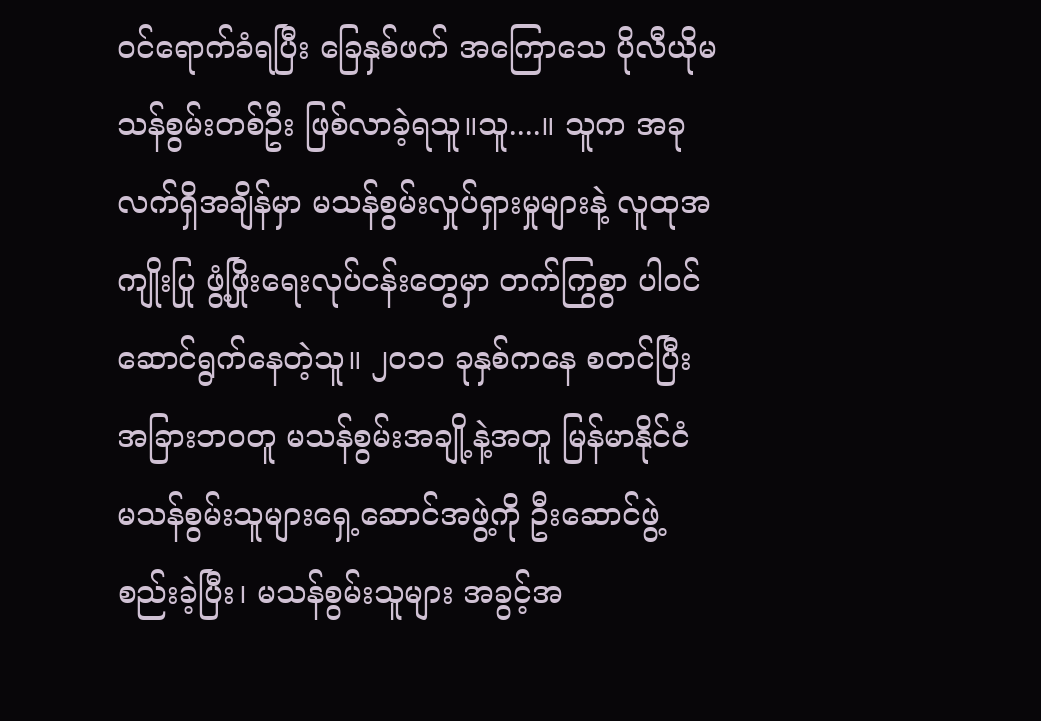ဝင်ရောက်ခံရပြီး ခြေနှစ်ဖက် အကြောသေ ပိုလီယိုမ သန်စွမ်းတစ်ဦး ဖြစ်လာခဲ့ရသူ။သူ....။ သူက အခုလက်ရှိအချိန်မှာ မသန်စွမ်းလှုပ်ရှားမှုများနဲ့ လူထုအကျိုးပြု ဖွံ့ဖြိုးရေးလုပ်ငန်းတွေမှာ တက်ကြွစွာ ပါဝင်ဆောင်ရွက်နေတဲ့သူ။ ၂၀၁၁ ခုနှစ်ကနေ စတင်ပြီး အခြားဘဝတူ မသန်စွမ်းအချို့နဲ့အတူ မြန်မာနိုင်ငံ မသန်စွမ်းသူများရှေ့ဆောင်အဖွဲ့ကို ဦးဆောင်ဖွဲ့စည်းခဲ့ပြီး၊ မသန်စွမ်းသူများ အခွင့်အ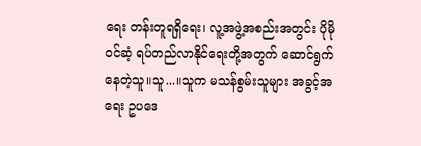ရေး တန်းတူရရှိရေး၊ လူ့အဖွဲ့အစည်းအတွင်း ပိုမိုဝင်ဆံ့ ရပ်တည်လာနိုင်ရေးတို့အတွက် ဆောင်ရွက်နေတဲ့သူ။သူ...။သူက မသန်စွမ်းသူများ အခွင့်အရေး ဥပဒေ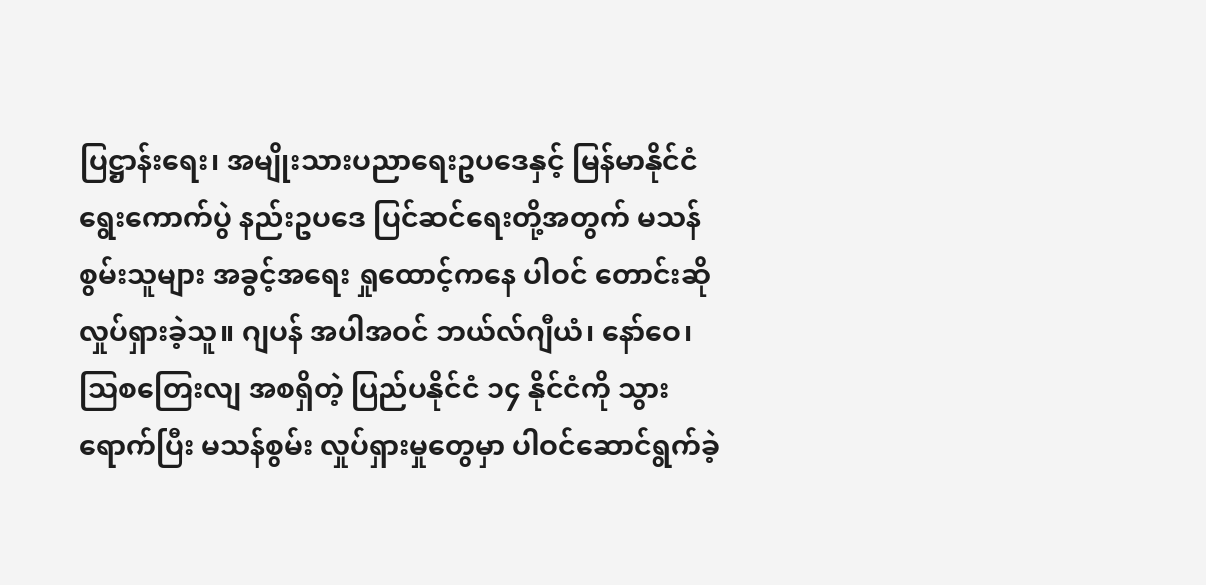ပြဋ္ဌာန်းရေး၊ အမျိုးသားပညာရေးဥပဒေနှင့် မြန်မာနိုင်ငံရွေးကောက်ပွဲ နည်းဥပဒေ ပြင်ဆင်ရေးတို့အတွက် မသန်စွမ်းသူများ အခွင့်အရေး ရှုထောင့်ကနေ ပါဝင် တောင်းဆို လှုပ်ရှားခဲ့သူ။ ဂျပန် အပါအဝင် ဘယ်လ်ဂျီယံ၊ နော်ဝေ၊ သြစတြေးလျ အစရှိတဲ့ ပြည်ပနိုင်ငံ ၁၄ နိုင်ငံကို သွားရောက်ပြီး မသန်စွမ်း လှုပ်ရှားမှုတွေမှာ ပါဝင်ဆောင်ရွက်ခဲ့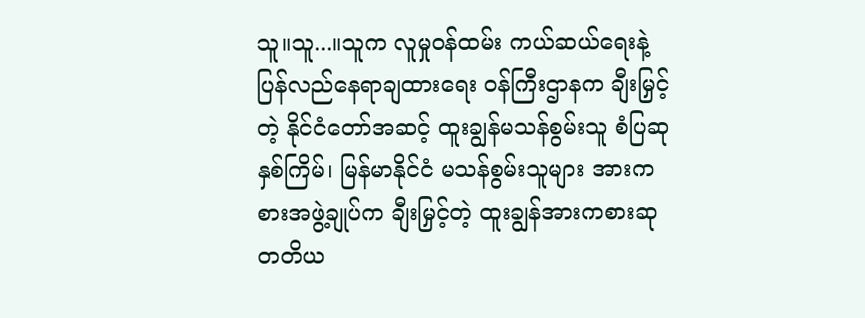သူ။သူ...။သူက လူမှုဝန်ထမ်း ကယ်ဆယ်ရေးနဲ့ ပြန်လည်နေရာချထားရေး ဝန်ကြီးဌာနက ချီးမြှင့်တဲ့ နိုင်ငံတော်အဆင့် ထူးချွန်မသန်စွမ်းသူ စံပြဆု နှစ်ကြိမ်၊ မြန်မာနိုင်ငံ မသန်စွမ်းသူများ အားကစားအဖွဲ့ချုပ်က ချီးမြှင့်တဲ့ ထူးချွန်အားကစားဆု တတိယ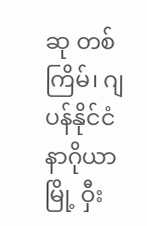ဆု တစ်ကြိမ်၊ ဂျပန်နိုင်ငံ နာဂိုယာမြို့ ဝှီး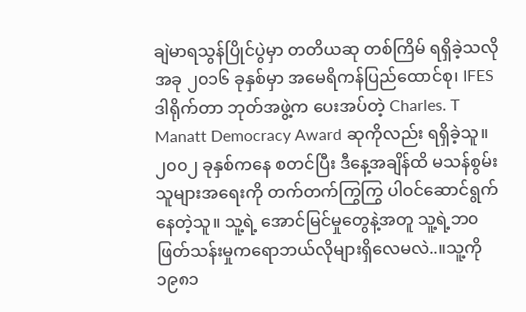ချဲမာရသွန်ပြိုင်ပွဲမှာ တတိယဆု တစ်ကြိမ် ရရှိခဲ့သလို အခု ၂၀၁၆ ခုနှစ်မှာ အမေရိကန်ပြည်ထောင်စု၊ IFES ဒါရိုက်တာ ဘုတ်အဖွဲ့က ပေးအပ်တဲ့ Charles. T Manatt Democracy Award ဆုကိုလည်း ရရှိခဲ့သူ။၂၀၀၂ ခုနှစ်ကနေ စတင်ပြီး ဒီနေ့အချိန်ထိ မသန်စွမ်းသူများအရေးကို တက်တက်ကြွကြွ ပါဝင်ဆောင်ရွက်နေတဲ့သူ။ သူ့ရဲ့ အောင်မြင်မှုတွေနဲ့အတူ သူ့ရဲ့ဘ၀ ဖြတ်သန်းမှုကရောဘယ်လိုများရှိလေမလဲ..။သူ့ကို ၁၉၈၁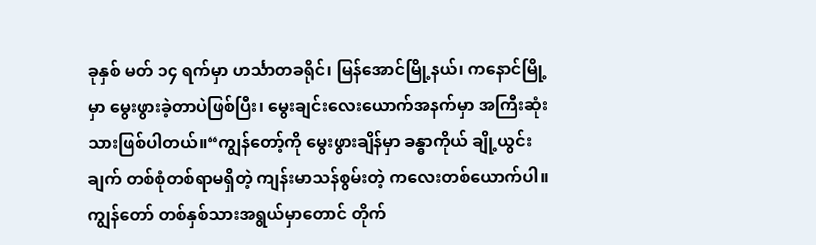ခုနှစ် မတ် ၁၄ ရက်မှာ ဟင်္သာတခရိုင်၊ မြန်အောင်မြို့နယ်၊ ကနောင်မြို့မှာ မွေးဖွားခဲ့တာပဲဖြစ်ပြီး၊ မွေးချင်းလေးယောက်အနက်မှာ အကြီးဆုံးသားဖြစ်ပါတယ်။“ကျွန်တော့်ကို မွေးဖွားချိန်မှာ ခန္ဓာကိုယ် ချို့ယွင်းချက် တစ်စုံတစ်ရာမရှိတဲ့ ကျန်းမာသန်စွမ်းတဲ့ ကလေးတစ်ယောက်ပါ။ ကျွန်တော် တစ်နှစ်သားအရွယ်မှာတောင် တိုက်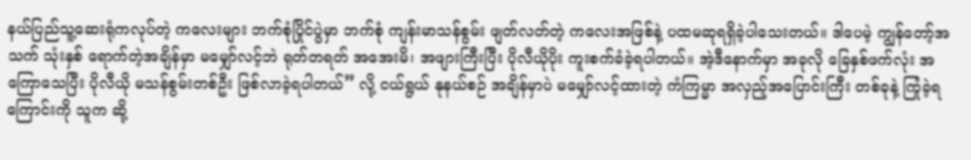နယ်ပြည်သူ့ဆေးရုံကလုပ်တဲ့ ကလေးများ ဘက်စုံပြိုင်ပွဲမှာ ဘက်စုံ ကျန်းမာသန်စွမ်း ဖျတ်လတ်တဲ့ ကလေးအဖြစ်နဲ့ ပထမဆုရရှိခဲ့ပါသေးတယ်။ ဒါပေမဲ့ ကျွန်တော့်အသက် သုံးနှစ် ရောက်တဲ့အချိန်မှာ မမျှော်လင့်ဘဲ ရုတ်တရတ် အအေးမိ၊ အဖျားကြီးပြီး ပိုလီယိုပိုး ကူးစက်ခံခဲ့ရပါတယ်။ အဲ့ဒီနောက်မှာ အခုလို ခြေနှစ်ဖက်လုံး အကြောသေပြီး ပိုလီယို မသန်စွမ်းတစ်ဦး ဖြစ်လာခဲ့ရပါတယ်” လို့ ငယ်ရွယ် နုနယ်စဉ် အချိန်မှာပဲ မမျှော်လင့်ထားတဲ့ ကံကြမ္မာ အလှည့်အပြောင်းကြီး တစ်ခုနဲ့ ကြုံခဲ့ရကြောင်းကို သူက ဆို့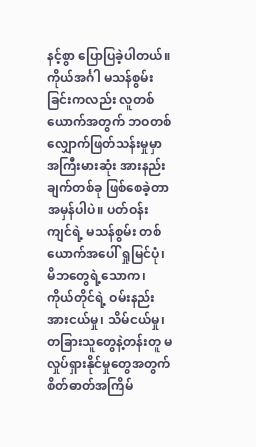နင့်စွာ ပြောပြခဲ့ပါတယ်။ကိုယ်အင်္ဂါ မသန်စွမ်းခြင်းကလည်း လူတစ်ယောက်အတွက် ဘဝတစ်လျှောက်ဖြတ်သန်းမှုမှာ အကြီးမားဆုံး အားနည်းချက်တစ်ခု ဖြစ်စေခဲ့တာ အမှန်ပါပဲ။ ပတ်ဝန်းကျင်ရဲ့ မသန်စွမ်း တစ်ယောက်အပေါ် ရှုမြင်ပုံ၊ မိဘတွေရဲ့သောက၊ ကိုယ်တိုင်ရဲ့ ဝမ်းနည်းအားငယ်မှု၊ သိမ်ငယ်မှု၊ တခြားသူတွေနဲ့တန်းတူ မလှုပ်ရှားနိုင်မှုတွေအတွက် စိတ်ဓာတ်အကြိမ်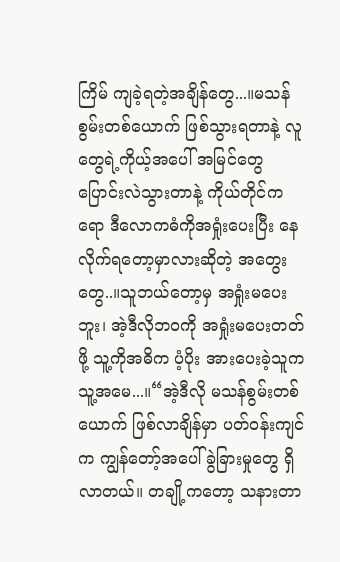ကြိမ် ကျခဲ့ရတဲ့အချိန်တွေ...။မသန်စွမ်းတစ်ယောက် ဖြစ်သွားရတာနဲ့ လူတွေရဲ့ကိုယ့်အပေါ် အမြင်တွေ ပြောင်းလဲသွားတာနဲ့ ကိုယ်တိုင်ကရော ဒီလောကဓံကိုအရှုံးပေးပြီး နေလိုက်ရတော့မှာလားဆိုတဲ့ အတွေးတွေ..။သူဘယ်တော့မှ အရှုံးမပေးဘူး၊ အဲ့ဒီလိုဘဝကို အရှုံးမပေးတတ်ဖို့ သူ့ကိုအဓိက ပံ့ပိုး အားပေးခဲ့သူက သူ့အမေ...။“အဲ့ဒီလို မသန်စွမ်းတစ်ယောက် ဖြစ်လာချိန်မှာ ပတ်ဝန်းကျင်က ကျွန်တော့်အပေါ် ခွဲခြားမှုတွေ ရှိလာတယ်။ တချို့ကတော့ သနားတာ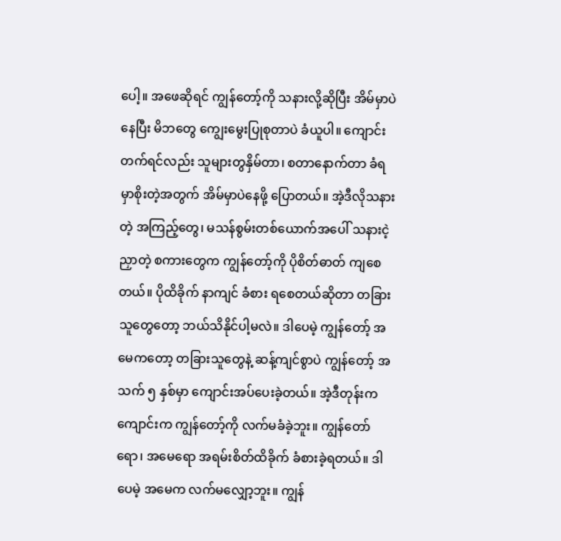ပေါ့။ အဖေဆိုရင် ကျွန်တော့်ကို သနားလို့ဆိုပြီး အိမ်မှာပဲနေပြီး မိဘတွေ ကျွေးမွေးပြုစုတာပဲ ခံယူပါ။ ကျောင်းတက်ရင်လည်း သူများတွနှိမ်တာ၊ စတာနောက်တာ ခံရမှာစိုးတဲ့အတွက် အိမ်မှာပဲနေဖို့ ပြောတယ်။ အဲ့ဒီလိုသနားတဲ့ အကြည့်တွေ၊ မသန်စွမ်းတစ်ယောက်အပေါ် သနားငဲ့ညှာတဲ့ စကားတွေက ကျွန်တော့်ကို ပိုစိတ်ဓာတ် ကျစေတယ်။ ပိုထိခိုက် နာကျင် ခံစား ရစေတယ်ဆိုတာ တခြားသူတွေတော့ ဘယ်သိနိုင်ပါ့မလဲ။ ဒါပေမဲ့ ကျွန်တော့် အမေကတော့ တခြားသူတွေနဲ့ ဆန့်ကျင်စွာပဲ ကျွန်တော့် အသက် ၅ နှစ်မှာ ကျောင်းအပ်ပေးခဲ့တယ်။ အဲ့ဒီတုန်းကကျောင်းက ကျွန်တော့်ကို လက်မခံခဲ့ဘူး။ ကျွန်တော်ရော၊ အမေရော အရမ်းစိတ်ထိခိုက် ခံစားခဲ့ရတယ်။ ဒါပေမဲ့ အမေက လက်မလျှော့ဘူး။ ကျွန်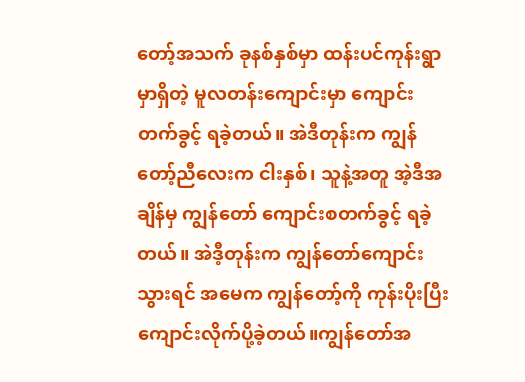တော့်အသက် ခုနစ်နှစ်မှာ ထန်းပင်ကုန်းရွာမှာရှိတဲ့ မူလတန်းကျောင်းမှာ ကျောင်းတက်ခွင့် ရခဲ့တယ်။ အဲဒီတုန်းက ကျွန်တော့်ညီလေးက ငါးနှစ်၊ သူနဲ့အတူ အဲ့ဒီအချိန်မှ ကျွန်တော် ကျောင်းစတက်ခွင့် ရခဲ့တယ်။ အဲဒီ့တုန်းက ကျွန်တော်ကျောင်းသွားရင် အမေက ကျွန်တော့်ကို ကုန်းပိုးပြီး ကျောင်းလိုက်ပို့ခဲ့တယ်။ကျွန်တော်အ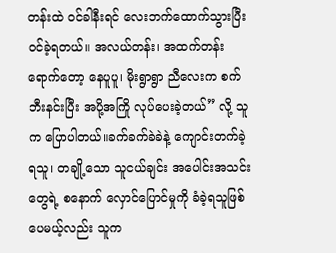တန်းထဲ ဝင်ခါနီးရင် လေးဘက်ထောက်သွားပြီး ဝင်ခဲ့ရတယ်။ အလယ်တန်း၊ အထက်တန်းရောက်တော့ နေပူပူ၊ မိုးရွာရွာ ညီလေးက စက်ဘီးနင်းပြီး အပို့အကြို လုပ်ပေးခဲ့တယ်” လို့ သူက ပြောပါတယ်။ခက်ခက်ခဲခဲနဲ့ ကျောင်းတက်ခဲ့ရသူ၊ တချို့သော သူငယ်ချင်း အပေါင်းအသင်းတွေရဲ့ စနောက် လှောင်ပြောင်မှုကို ခံခဲ့ရသူဖြစ်ပေမယ့်လည်း သူက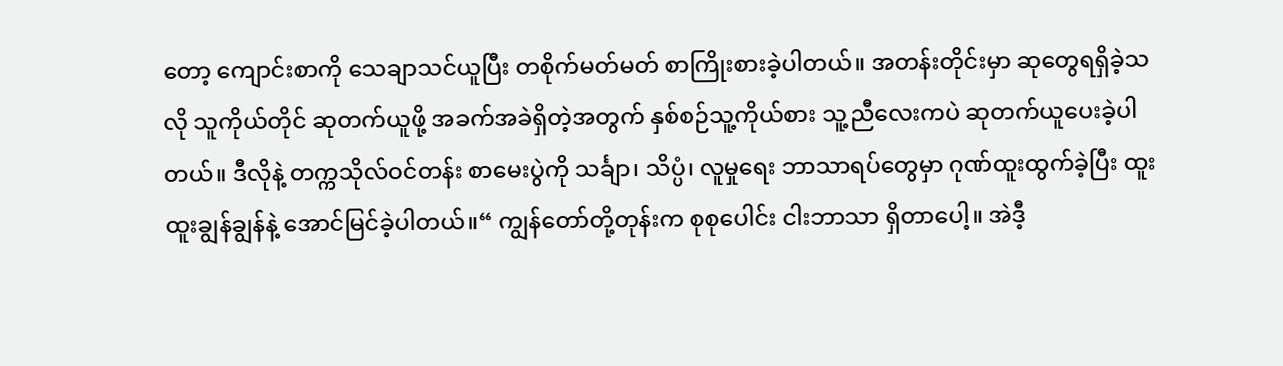တော့ ကျောင်းစာကို သေချာသင်ယူပြီး တစိုက်မတ်မတ် စာကြိုးစားခဲ့ပါတယ်။ အတန်းတိုင်းမှာ ဆုတွေရရှိခဲ့သလို သူကိုယ်တိုင် ဆုတက်ယူဖို့ အခက်အခဲရှိတဲ့အတွက် နှစ်စဉ်သူ့ကိုယ်စား သူ့ညီလေးကပဲ ဆုတက်ယူပေးခဲ့ပါတယ်။ ဒီလိုနဲ့ တက္ကသိုလ်ဝင်တန်း စာမေးပွဲကို သင်္ချာ၊ သိပ္ပံ၊ လူမှုရေး ဘာသာရပ်တွေမှာ ဂုဏ်ထူးထွက်ခဲ့ပြီး ထူးထူးချွန်ချွန်နဲ့ အောင်မြင်ခဲ့ပါတယ်။“ ကျွန်တော်တို့တုန်းက စုစုပေါင်း ငါးဘာသာ ရှိတာပေါ့။ အဲဒီ့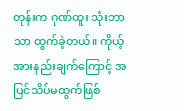တုန်းက ဂုဏ်ထူး သုံးဘာသာ ထွက်ခဲ့တယ်။ ကိုယ့်အားနည်းချက်ကြောင့် အပြင်သိပ်မထွက်ဖြစ်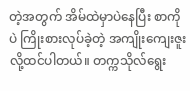တဲ့အတွက် အိမ်ထဲမှာပဲနေပြီး စာကိုပဲ ကြိုးစားလုပ်ခဲ့တဲ့ အကျိုးကျေးဇူးလို့ထင်ပါတယ်။ တက္ကသိုလ်ရွေး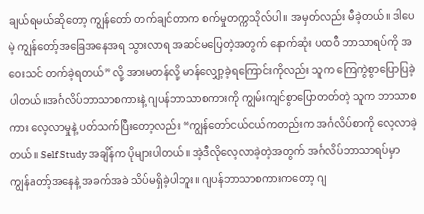ချယ်ရမယ်ဆိုတော့ ကျွန်တော် တက်ချင်တာက စက်မှုတက္ကသိုလ်ပါ။ အမှတ်လည်း မီခဲ့တယ်။ ဒါပေမဲ့ ကျွန်တော့်အခြေအနေအရ သွားလာရ အဆင်မပြေတဲ့အတွက် နောက်ဆုံး ပထဝီ ဘာသာရပ်ကို အဝေးသင် တက်ခဲ့ရတယ်” လို့ အားမတန်လို့ မာန်လျှော့ခဲ့ရကြောင်းကိုလည်း သူက ကြေကွဲစွာပြောပြခဲ့ပါတယ်။အင်္ဂလိပ်ဘာသာစကားနဲ့ ဂျပန်ဘာသာစကားကို ကျွမ်းကျင်စွာပြောတတ်တဲ့ သူက ဘာသာစကား လေ့လာမှုနဲ့ ပတ်သက်ပြီးတော့လည်း “ကျွန်တော်ငယ်ငယ်ကတည်းက အင်္ဂလိပ်စာကို လေ့လာခဲ့တယ်။ Self Study အချိန်က ပိုများပါတယ်။ အဲ့ဒီလိုလေ့လာခဲ့တဲ့အတွက် အင်္ဂလိပ်ဘာသာရပ်မှာ ကျွန်aတာ့်အနေနဲ့ အခက်အခဲ သိပ်မရှိခဲ့ပါဘူး။ ဂျပန်ဘာသာစကားကတော့ ဂျ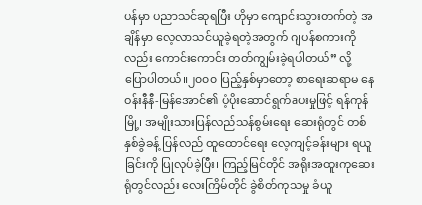ပန်မှာ ပညာသင်ဆုရပြီး ဟိုမှာ ကျောင်းသွားတက်တဲ့ အချိန်မှာ လေ့လာသင်ယူခဲ့ရတဲ့အတွက် ဂျပန်စကားကိုလည်း ကောင်းကောင်း တတ်ကျွမ်းခဲ့ရပါတယ်” လို့ ပြောပါတယ်။၂၀၀၀ ပြည့်နှစ်မှာတော့ စာရေးဆရာမ နေဝန်းနီနီ-မြန်အောင်၏ ပံ့ပိုးဆောင်ရွက်aပးမှုဖြင့် ရန်ကုန်မြို့၊ အမျိုးသားပြန်လည်သန်စွမ်းရေး ဆေးရုံတွင် တစ်နှစ်ခွဲခန့် ပြန်လည် ထူထောင်ရေး လေ့ကျင့်ခန်းများ ရယူခြင်းကို ပြုလုပ်ခဲ့ပြီး၊ ကြည့်မြင်တိုင် အရိုးအထူးကုဆေးရုံတွင်လည်း လေးကြိမ်တိုင် ခွဲစိတ်ကုသမှု ခံယူ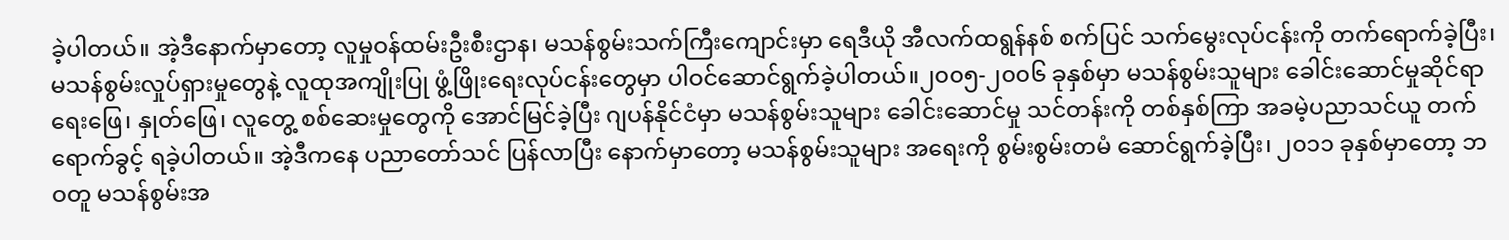ခဲ့ပါတယ်။ အဲ့ဒီနောက်မှာတော့ လူမှုဝန်ထမ်းဦးစီးဌာန၊ မသန်စွမ်းသက်ကြီးကျောင်းမှာ ရေဒီယို အီလက်ထရွန်နစ် စက်ပြင် သက်မွေးလုပ်ငန်းကို တက်ရောက်ခဲ့ပြီး၊ မသန်စွမ်းလှုပ်ရှားမှုတွေနဲ့ လူထုအကျိုးပြု ဖွံ့ဖြိုးရေးလုပ်ငန်းတွေမှာ ပါဝင်ဆောင်ရွက်ခဲ့ပါတယ်။၂၀၀၅-၂၀၀၆ ခုနှစ်မှာ မသန်စွမ်းသူများ ခေါင်းဆောင်မှုဆိုင်ရာ ရေးဖြေ၊ နှုတ်ဖြေ၊ လူတွေ့ စစ်ဆေးမှုတွေကို အောင်မြင်ခဲ့ပြီး ဂျပန်နိုင်ငံမှာ မသန်စွမ်းသူများ ခေါင်းဆောင်မှု သင်တန်းကို တစ်နှစ်ကြာ အခမဲ့ပညာသင်ယူ တက်ရောက်ခွင့် ရခဲ့ပါတယ်။ အဲ့ဒီကနေ ပညာတော်သင် ပြန်လာပြီး နောက်မှာတော့ မသန်စွမ်းသူများ အရေးကို စွမ်းစွမ်းတမံ ဆောင်ရွက်ခဲ့ပြီး၊ ၂၀၁၁ ခုနှစ်မှာတော့ ဘဝတူ မသန်စွမ်းအ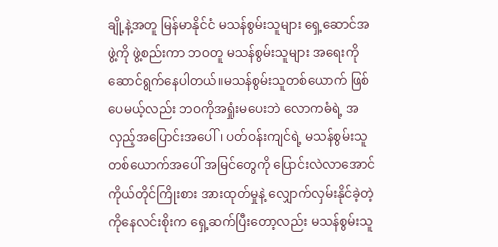ချို့နဲ့အတူ မြန်မာနိုင်ငံ မသန်စွမ်းသူများ ရှေ့ဆောင်အဖွဲ့ကို ဖွဲ့စည်းကာ ဘဝတူ မသန်စွမ်းသူများ အရေးကို ဆောင်ရွက်နေပါတယ်။မသန်စွမ်းသူတစ်ယောက် ဖြစ်ပေမယ့်လည်း ဘဝကိုအရှုံးမပေးဘဲ လောကဓံရဲ့ အလှည့်အပြောင်းအပေါ်၊ ပတ်ဝန်းကျင်ရဲ့ မသန်စွမ်းသူတစ်ယောက်အပေါ် အမြင်တွေကို ပြောင်းလဲလာအောင် ကိုယ်တိုင်ကြိုးစား အားထုတ်မှုနဲ့ လျှောက်လှမ်းနိုင်ခဲ့တဲ့ ကိုနေလင်းစိုးက ရှေ့ဆက်ပြီးတော့လည်း မသန်စွမ်းသူ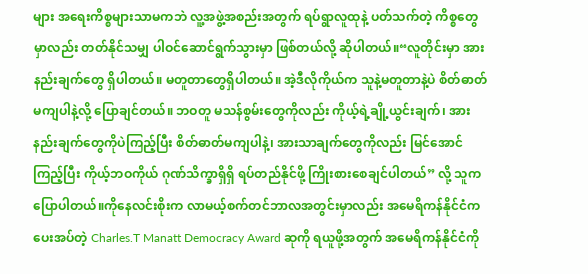များ အရေးကိစ္စများသာမကဘဲ လူ့အဖွဲ့အစည်းအတွက် ရပ်ရွာလူထုနဲ့ ပတ်သက်တဲ့ ကိစ္စတွေမှာလည်း တတ်နိုင်သမျှ ပါဝင်ဆောင်ရွက်သွားမှာ ဖြစ်တယ်လို့ ဆိုပါတယ်။“လူတိုင်းမှာ အားနည်းချက်တွေ ရှိပါတယ်။ မတူတာတွေရှိပါတယ်။ အဲ့ဒီလိုကိုယ်က သူနဲ့မတူတာနဲ့ပဲ စိတ်ဓာတ်မကျပါနဲ့လို့ ပြောချင်တယ်။ ဘဝတူ မသန်စွမ်းတွေကိုလည်း ကိုယ့်ရဲ့ချို့ယွင်းချက်၊ အားနည်းချက်တွေကိုပဲကြည့်ပြီး စိတ်ဓာတ်မကျပါနဲ့၊ အားသာချက်တွေကိုလည်း မြင်အောင်ကြည့်ပြီး ကိုယ့်ဘဝကိုယ် ဂုဏ်သိက္ခာရှိရှိ ရပ်တည်နိုင်ဖို့ ကြိုးစားစေချင်ပါတယ်” လို့ သူက ပြောပါတယ်။ကိုနေလင်းစိုးက လာမယ့်စက်တင်ဘာလအတွင်းမှာလည်း အမေရိကန်နိုင်ငံကပေးအပ်တဲ့ Charles.T Manatt Democracy Award ဆုကို ရယူဖို့အတွက် အမေရိကန်နိုင်ငံကို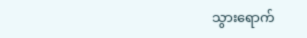သွားရောက်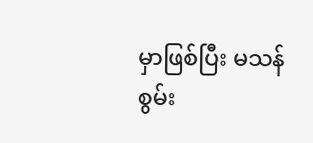မှာဖြစ်ပြီး မသန်စွမ်း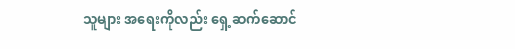သူများ အရေးကိုလည်း ရှေ့ဆက်ဆောင်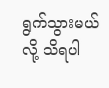ရွက်သွားမယ်လို့ သိရပါ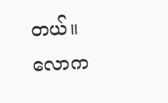တယ်။
လောက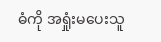ဓံကို အရှုံးမပေးသူ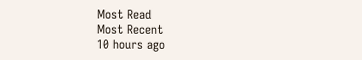Most Read
Most Recent
10 hours ago